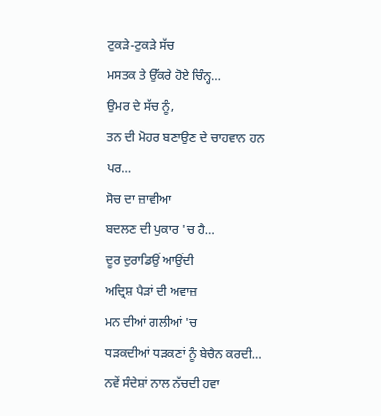ਟੁਕੜੇ-ਟੁਕੜੇ ਸੱਚ
ਮਸਤਕ ਤੇ ਉੱਕਰੇ ਹੋਏ ਚਿੰਨ੍ਹ…
ਉਮਰ ਦੇ ਸੱਚ ਨੂੰ,
ਤਨ ਦੀ ਮੋਹਰ ਬਣਾਉਣ ਦੇ ਚਾਹਵਾਨ ਹਨ
ਪਰ…
ਸੋਚ ਦਾ ਜ਼ਾਵੀਆ
ਬਦਲਣ ਦੀ ਪੁਕਾਰ 'ਚ ਹੈ…
ਦੂਰ ਦੁਰਾਡਿਉਂ ਆਉਂਦੀ
ਅਦ੍ਰਿਸ਼ ਪੈੜਾਂ ਦੀ ਅਵਾਜ਼
ਮਨ ਦੀਆਂ ਗਲੀਆਂ 'ਚ
ਧੜਕਦੀਆਂ ਧੜਕਣਾਂ ਨੂੰ ਬੇਚੈਨ ਕਰਦੀ…
ਨਵੇਂ ਸੰਦੇਸ਼ਾਂ ਨਾਲ ਨੱਚਦੀ ਹਵਾ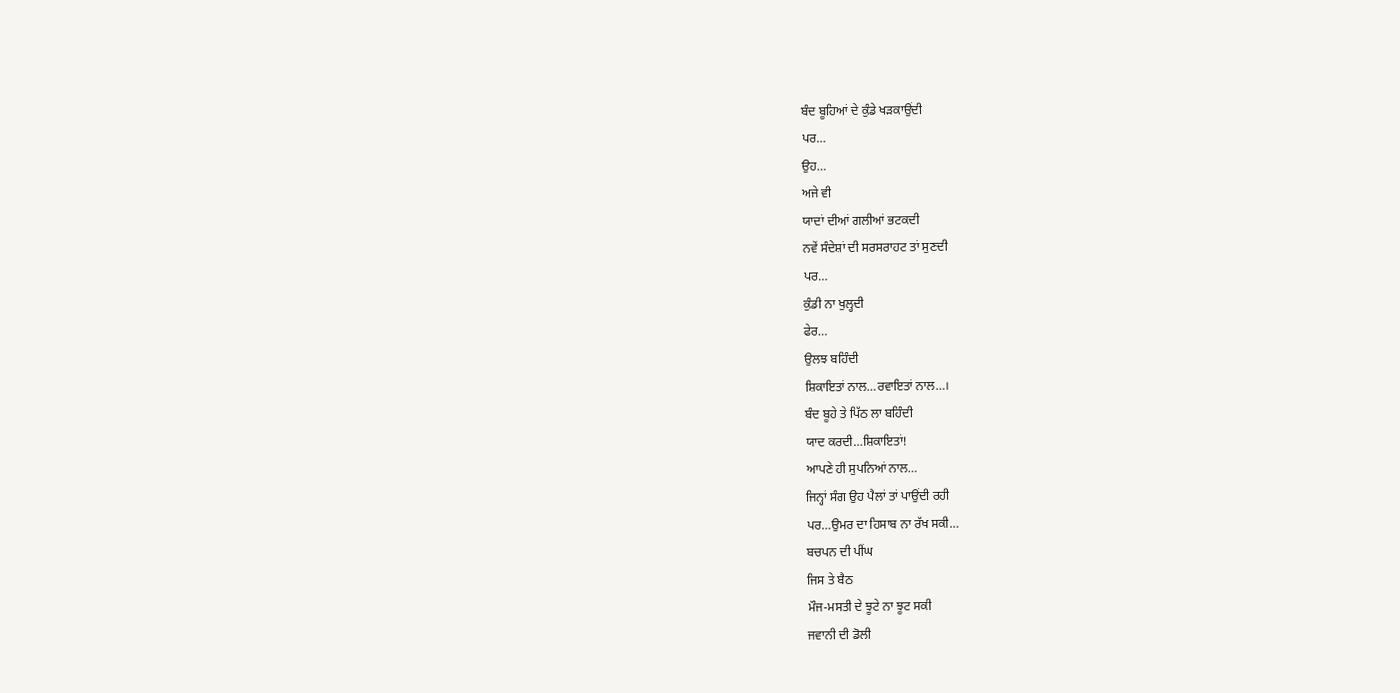ਬੰਦ ਬੂਹਿਆਂ ਦੇ ਕੁੰਡੇ ਖੜਕਾਉਂਦੀ
ਪਰ…
ਉਹ…
ਅਜੇ ਵੀ
ਯਾਦਾਂ ਦੀਆਂ ਗਲੀਆਂ ਭਟਕਦੀ
ਨਵੇਂ ਸੰਦੇਸ਼ਾਂ ਦੀ ਸਰਸਰਾਹਟ ਤਾਂ ਸੁਣਦੀ
ਪਰ…
ਕੁੰਡੀ ਨਾ ਖੁਲ੍ਹਦੀ
ਫੇਰ…
ਉਲਝ ਬਹਿੰਦੀ
ਸ਼ਿਕਾਇਤਾਂ ਨਾਲ…ਰਵਾਇਤਾਂ ਨਾਲ…।
ਬੰਦ ਬੂਹੇ ਤੇ ਪਿੱਠ ਲਾ ਬਹਿੰਦੀ
ਯਾਦ ਕਰਦੀ…ਸ਼ਿਕਾਇਤਾਂ!
ਆਪਣੇ ਹੀ ਸੁਪਨਿਆਂ ਨਾਲ…
ਜਿਨ੍ਹਾਂ ਸੰਗ ਉਹ ਪੈਲਾਂ ਤਾਂ ਪਾਉਂਦੀ ਰਹੀ
ਪਰ…ਉਮਰ ਦਾ ਹਿਸਾਬ ਨਾ ਰੱਖ ਸਕੀ…
ਬਚਪਨ ਦੀ ਪੀਂਘ
ਜਿਸ ਤੇ ਬੈਠ
ਮੌਜ-ਮਸਤੀ ਦੇ ਝੂਟੇ ਨਾ ਝੂਟ ਸਕੀ
ਜਵਾਨੀ ਦੀ ਡੋਲੀ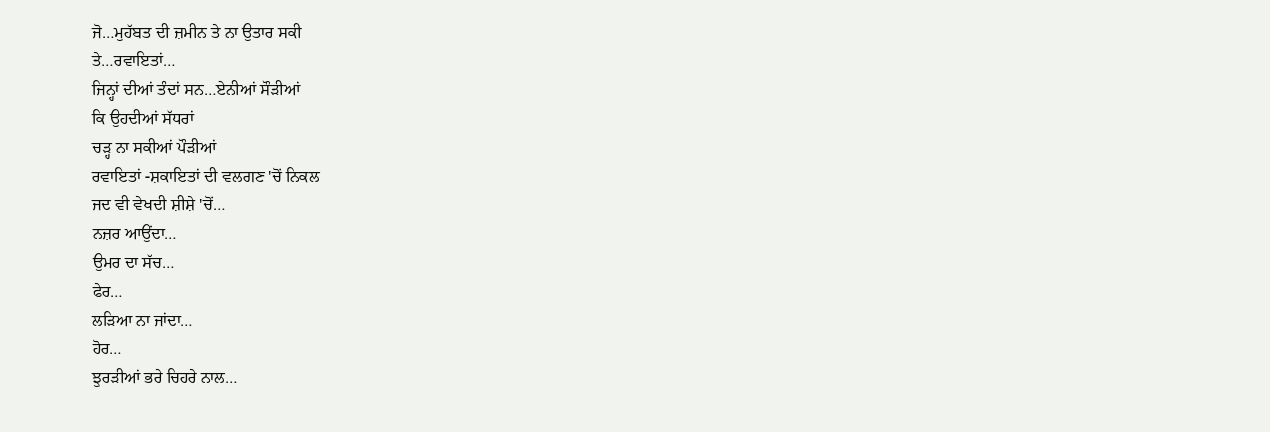ਜੋ…ਮੁਹੱਬਤ ਦੀ ਜ਼ਮੀਨ ਤੇ ਨਾ ਉਤਾਰ ਸਕੀ
ਤੇ…ਰਵਾਇਤਾਂ…
ਜਿਨ੍ਹਾਂ ਦੀਆਂ ਤੰਦਾਂ ਸਨ…ਏਨੀਆਂ ਸੌੜੀਆਂ
ਕਿ ਉਹਦੀਆਂ ਸੱਧਰਾਂ
ਚੜ੍ਹ ਨਾ ਸਕੀਆਂ ਪੌੜੀਆਂ
ਰਵਾਇਤਾਂ -ਸ਼ਕਾਇਤਾਂ ਦੀ ਵਲਗਣ 'ਚੋਂ ਨਿਕਲ
ਜਦ ਵੀ ਵੇਖਦੀ ਸ਼ੀਸ਼ੇ 'ਚੋਂ…
ਨਜ਼ਰ ਆਉਂਦਾ…
ਉਮਰ ਦਾ ਸੱਚ…
ਫੇਰ…
ਲੜਿਆ ਨਾ ਜਾਂਦਾ…
ਹੋਰ…
ਝੁਰੜੀਆਂ ਭਰੇ ਚਿਹਰੇ ਨਾਲ…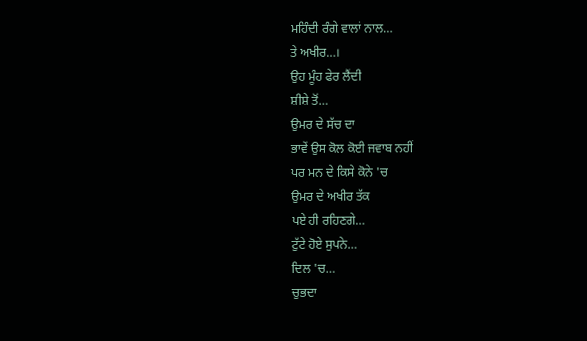ਮਹਿੰਦੀ ਰੰਗੇ ਵਾਲਾਂ ਨਾਲ…
ਤੇ ਅਖੀਰ…।
ਉਹ ਮੂੰਹ ਫੇਰ ਲੈਂਦੀ
ਸ਼ੀਸ਼ੇ ਤੋਂ…
ਉਮਰ ਦੇ ਸੱਚ ਦਾ
ਭਾਵੇਂ ਉਸ ਕੋਲ ਕੋਈ ਜਵਾਬ ਨਹੀਂ
ਪਰ ਮਨ ਦੇ ਕਿਸੇ ਕੋਨੇ 'ਚ
ਉਮਰ ਦੇ ਅਖੀਰ ਤੱਕ
ਪਏ ਹੀ ਰਹਿਣਗੇ…
ਟੁੱਟੇ ਹੋਏ ਸੁਪਨੇ…
ਦਿਲ 'ਚ…
ਚੁਭਦਾ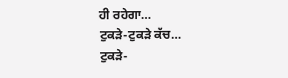ਹੀ ਰਹੇਗਾ…
ਟੁਕੜੇ-ਟੁਕੜੇ ਕੱਚ…
ਟੁਕੜੇ-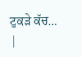ਟੁਕੜੇ ਕੱਚ…
|